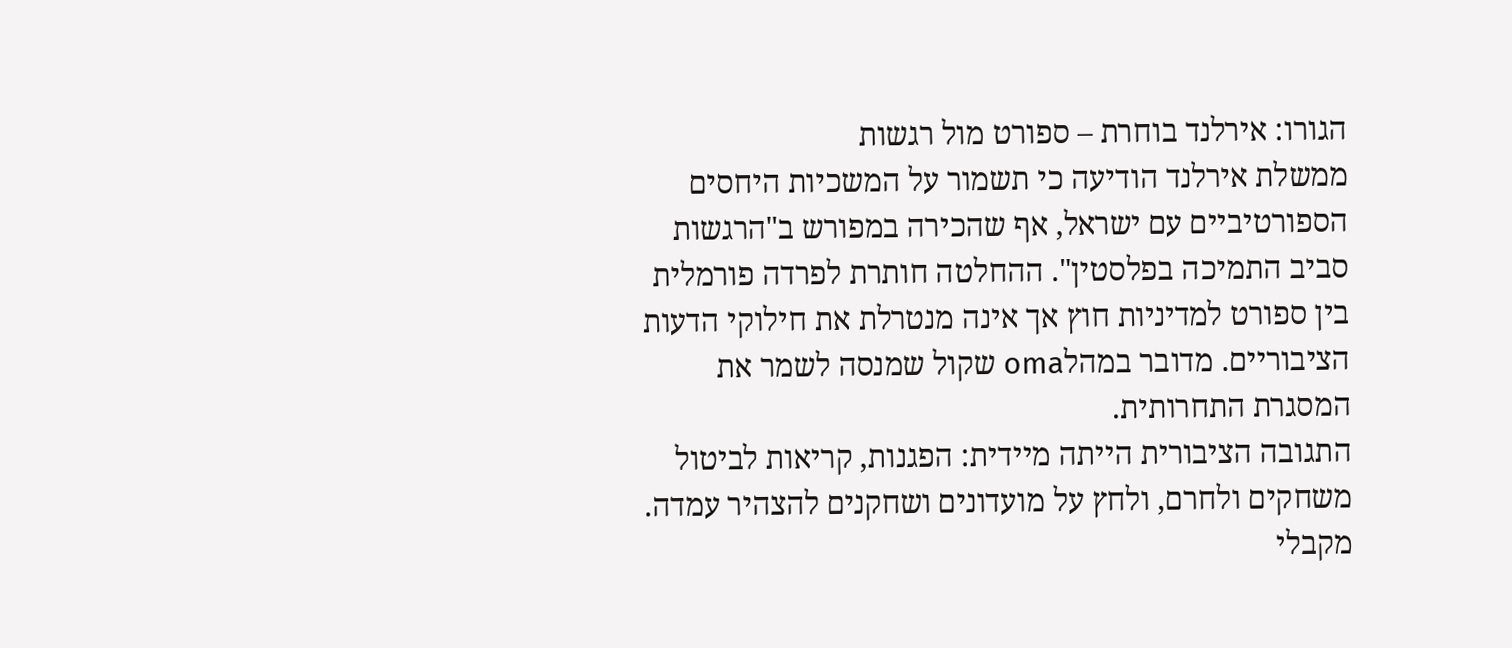הגורו: אירלנד בוחרת – ספורט מול רגשות
ממשלת אירלנד הודיעה כי תשמור על המשכיות היחסים הספורטיביים עם ישראל, אף שהכירה במפורש ב"הרגשות סביב התמיכה בפלסטין". ההחלטה חותרת לפרדה פורמלית בין ספורט למדיניות חוץ אך אינה מנטרלת את חילוקי הדעות הציבוריים. מדובר במהלoma שקול שמנסה לשמר את המסגרת התחרותית.
התגובה הציבורית הייתה מיידית: הפגנות, קריאות לביטול משחקים ולחרם, ולחץ על מועדונים ושחקנים להצהיר עמדה. מקבלי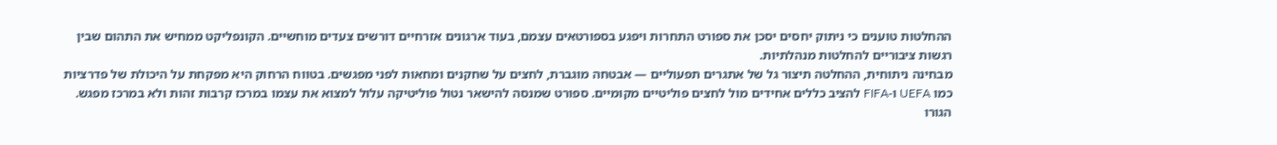ההחלטות טוענים כי ניתוק יחסים יסכן את ספורט התחרות ויפגע בספורטאים עצמם, בעוד ארגונים אזרחיים דורשים צעדים מוחשיים. הקונפליקט ממחיש את התהום שבין רגשות ציבוריים להחלטות מנהלתיות.
מבחינה ניתוחית, ההחלטה תיצור גל של אתגרים תפעוליים — אבטחה מוגברת, לחצים על שחקנים ומחאות לפני מפגשים. בטווח הרחוק היא מפקחת על היכולת של פדרציות כמו UEFA ו-FIFA להציב כללים אחידים מול לחצים פוליטיים מקומיים. ספורט שמנסה להישאר נטול פוליטיקה עלול למצוא את עצמו במרכז קרבות זהות ולא במרכז מפגש.
הגורו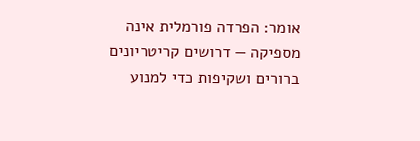אומר: הפרדה פורמלית אינה מספיקה — דרושים קריטריונים ברורים ושקיפות כדי למנוע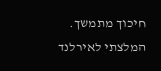חיכוך מתמשך. המלצתי לאירלנד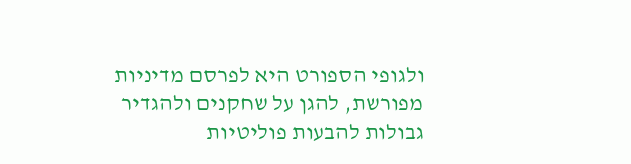ולגופי הספורט היא לפרסם מדיניות מפורשת, להגן על שחקנים ולהגדיר גבולות להבעות פוליטיות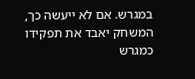במגרש. אם לא ייעשה כך, המשחק יאבד את תפקידו כמגרש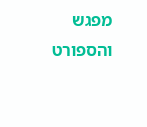מפגש והספורט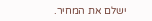ישלם את המחיר.